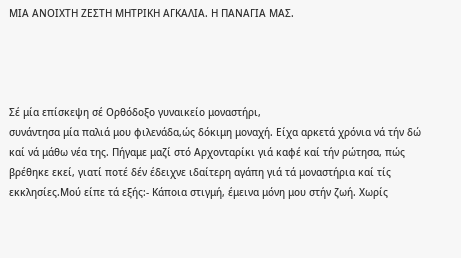ΜΙΑ ΑΝΟΙΧΤΗ ΖΕΣΤΗ ΜΗΤΡΙΚΗ ΑΓΚΑΛΙΑ. Η ΠΑΝΑΓΙΑ ΜΑΣ.




Σέ μία επίσκεψη σέ Ορθόδοξο γυναικείο μοναστήρι,
συνάντησα μία παλιά μου φιλενάδα,ώς δόκιμη μοναχή. Είχα αρκετά χρόνια νά τήν δώ καί νά μάθω νέα της. Πήγαμε μαζί στό Αρχονταρίκι γιά καφέ καί τήν ρώτησα, πώς βρέθηκε εκεί, γιατί ποτέ δέν έδειχνε ιδαίτερη αγάπη γιά τά μοναστήρια καί τίς εκκλησίες.Μού είπε τά εξής:- Κάποια στιγμή, έμεινα μόνη μου στήν ζωή. Χωρίς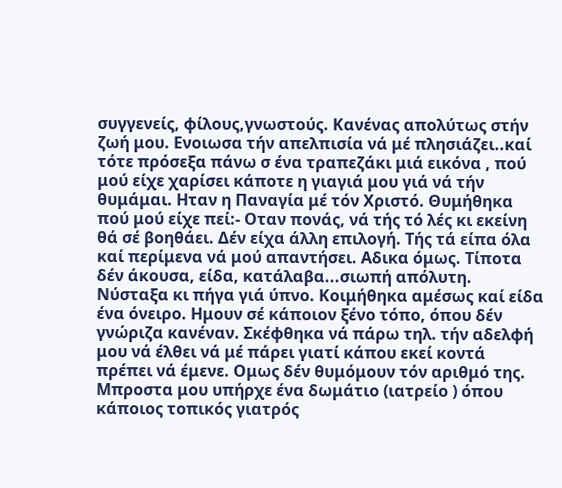συγγενείς, φίλους,γνωστούς. Κανένας απολύτως στήν ζωή μου. Ενοιωσα τήν απελπισία νά μέ πλησιάζει..καί τότε πρόσεξα πάνω σ ένα τραπεζάκι μιά εικόνα , πού μού είχε χαρίσει κάποτε η γιαγιά μου γιά νά τήν θυμάμαι. Ηταν η Παναγία μέ τόν Χριστό. Θυμήθηκα πού μού είχε πεί:- Οταν πονάς, νά τής τό λές κι εκείνη θά σέ βοηθάει. Δέν είχα άλλη επιλογή. Τής τά είπα όλα καί περίμενα νά μού απαντήσει. Αδικα όμως. Τίποτα δέν άκουσα, είδα, κατάλαβα...σιωπή απόλυτη. Νύσταξα κι πήγα γιά ύπνο. Κοιμήθηκα αμέσως καί είδα ένα όνειρο. Ημουν σέ κάποιον ξένο τόπο, όπου δέν γνώριζα κανέναν. Σκέφθηκα νά πάρω τηλ. τήν αδελφή μου νά έλθει νά μέ πάρει γιατί κάπου εκεί κοντά πρέπει νά έμενε. Ομως δέν θυμόμουν τόν αριθμό της. Μπροστα μου υπήρχε ένα δωμάτιο (ιατρείο ) όπου κάποιος τοπικός γιατρός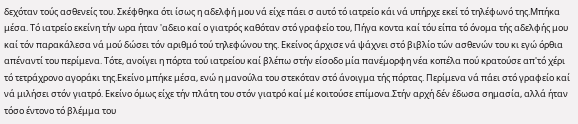δεχόταν τούς ασθενείς του. Σκέφθηκα ότι ίσως η αδελφή μου νά είχε πάει σ αυτό τό ιατρείο κάι νά υπήρχε εκεί τό τηλέφωνό της.Μπήκα μέσα. Τό ιατρείο εκείνη τήν ωρα ήταν 'αδειο καί ο γιατρός καθόταν στό γραφείο του, Πήγα κοντα καί τόυ είπα τό όνομα τής αδελφής μου καί τόν παρακάλεσα νά μού δώσει τόν αριθμό τού τηλεφώνου της. Εκείνος άρχισε νά ψάχνει στό βιβλίο τών ασθενών του κι εγώ όρθια απέναντί του περίμενα. Τότε, ανοίγει η πόρτα τού ιατρείου καί βλέπω στήν είσοδο μία πανέμορφη νέα κοπέλα πού κρατούσε απ'τό χέρι τό τετράχρονο αγοράκι της.Εκείνο μπήκε μέσα, ενώ η μανούλα του στεκόταν στό άνοιγμα τής πόρτας. Περίμενα νά πάει στό γραφείο καί νά μιλήσει στόν γιατρό. Εκείνο όμως είχε τήν πλάτη του στόν γιατρό καί μέ κοιτούσε επίμονα.Στήν αρχή δέν έδωσα σημασία, αλλά ήταν τόσο έντονο τό βλέμμα του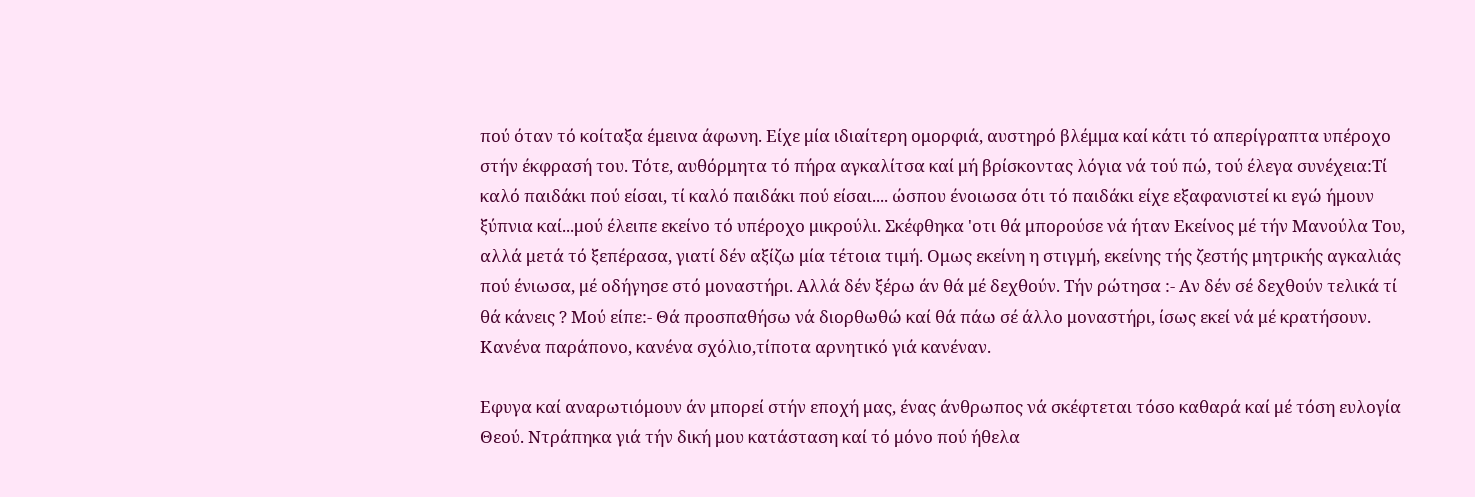πού όταν τό κοίταξα έμεινα άφωνη. Είχε μία ιδιαίτερη ομορφιά, αυστηρό βλέμμα καί κάτι τό απερίγραπτα υπέροχο στήν έκφρασή του. Τότε, αυθόρμητα τό πήρα αγκαλίτσα καί μή βρίσκοντας λόγια νά τού πώ, τού έλεγα συνέχεια:Τί καλό παιδάκι πού είσαι, τί καλό παιδάκι πού είσαι.... ώσπου ένοιωσα ότι τό παιδάκι είχε εξαφανιστεί κι εγώ ήμουν ξύπνια καί...μού έλειπε εκείνο τό υπέροχο μικρούλι. Σκέφθηκα 'οτι θά μπορούσε νά ήταν Εκείνος μέ τήν Μανούλα Του, αλλά μετά τό ξεπέρασα, γιατί δέν αξίζω μία τέτοια τιμή. Ομως εκείνη η στιγμή, εκείνης τής ζεστής μητρικής αγκαλιάς πού ένιωσα, μέ οδήγησε στό μοναστήρι. Αλλά δέν ξέρω άν θά μέ δεχθούν. Τήν ρώτησα :- Αν δέν σέ δεχθούν τελικά τί θά κάνεις ? Μού είπε:- Θά προσπαθήσω νά διορθωθώ καί θά πάω σέ άλλο μοναστήρι, ίσως εκεί νά μέ κρατήσουν. Κανένα παράπονο, κανένα σχόλιο,τίποτα αρνητικό γιά κανέναν.

Εφυγα καί αναρωτιόμουν άν μπορεί στήν εποχή μας, ένας άνθρωπος νά σκέφτεται τόσο καθαρά καί μέ τόση ευλογία Θεού. Ντράπηκα γιά τήν δική μου κατάσταση καί τό μόνο πού ήθελα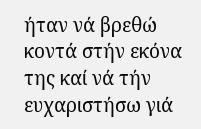ήταν νά βρεθώ κοντά στήν εκόνα της καί νά τήν ευχαριστήσω γιά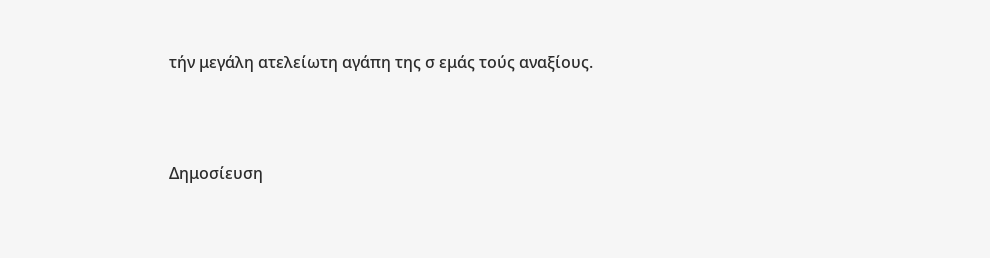τήν μεγάλη ατελείωτη αγάπη της σ εμάς τούς αναξίους.




Δημοσίευση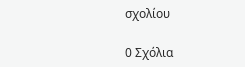σχολίου

0 Σχόλια